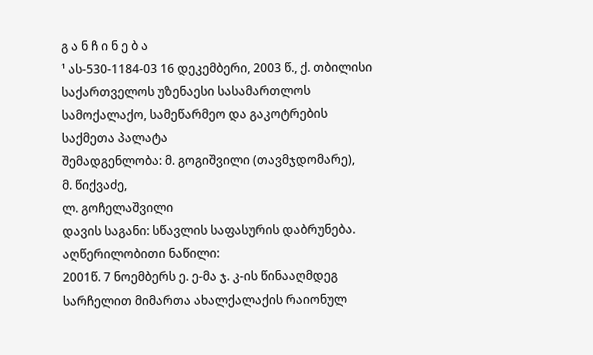გ ა ნ ჩ ი ნ ე ბ ა
¹ ას-530-1184-03 16 დეკემბერი, 2003 წ., ქ. თბილისი
საქართველოს უზენაესი სასამართლოს სამოქალაქო, სამეწარმეო და გაკოტრების საქმეთა პალატა
შემადგენლობა: მ. გოგიშვილი (თავმჯდომარე),
მ. წიქვაძე,
ლ. გოჩელაშვილი
დავის საგანი: სწავლის საფასურის დაბრუნება.
აღწერილობითი ნაწილი:
2001წ. 7 ნოემბერს ე. ე-მა ჯ. კ-ის წინააღმდეგ სარჩელით მიმართა ახალქალაქის რაიონულ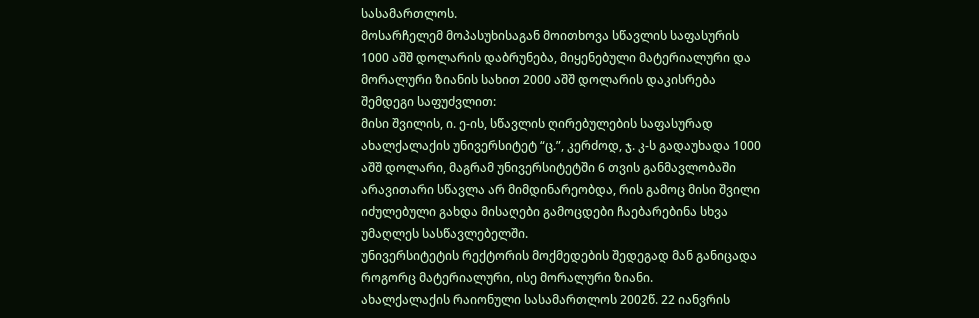სასამართლოს.
მოსარჩელემ მოპასუხისაგან მოითხოვა სწავლის საფასურის 1000 აშშ დოლარის დაბრუნება, მიყენებული მატერიალური და მორალური ზიანის სახით 2000 აშშ დოლარის დაკისრება შემდეგი საფუძვლით:
მისი შვილის, ი. ე-ის, სწავლის ღირებულების საფასურად ახალქალაქის უნივერსიტეტ “ც.”, კერძოდ, ჯ. კ-ს გადაუხადა 1000 აშშ დოლარი, მაგრამ უნივერსიტეტში 6 თვის განმავლობაში არავითარი სწავლა არ მიმდინარეობდა, რის გამოც მისი შვილი იძულებული გახდა მისაღები გამოცდები ჩაებარებინა სხვა უმაღლეს სასწავლებელში.
უნივერსიტეტის რექტორის მოქმედების შედეგად მან განიცადა როგორც მატერიალური, ისე მორალური ზიანი.
ახალქალაქის რაიონული სასამართლოს 2002წ. 22 იანვრის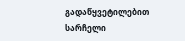გადაწყვეტილებით სარჩელი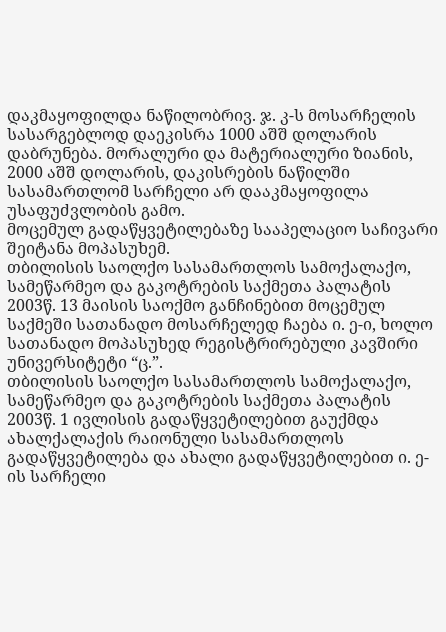დაკმაყოფილდა ნაწილობრივ. ჯ. კ-ს მოსარჩელის სასარგებლოდ დაეკისრა 1000 აშშ დოლარის დაბრუნება. მორალური და მატერიალური ზიანის, 2000 აშშ დოლარის, დაკისრების ნაწილში სასამართლომ სარჩელი არ დააკმაყოფილა უსაფუძვლობის გამო.
მოცემულ გადაწყვეტილებაზე სააპელაციო საჩივარი შეიტანა მოპასუხემ.
თბილისის საოლქო სასამართლოს სამოქალაქო, სამეწარმეო და გაკოტრების საქმეთა პალატის 2003წ. 13 მაისის საოქმო განჩინებით მოცემულ საქმეში სათანადო მოსარჩელედ ჩაება ი. ე-ი, ხოლო სათანადო მოპასუხედ რეგისტრირებული კავშირი უნივერსიტეტი “ც.”.
თბილისის საოლქო სასამართლოს სამოქალაქო, სამეწარმეო და გაკოტრების საქმეთა პალატის 2003წ. 1 ივლისის გადაწყვეტილებით გაუქმდა ახალქალაქის რაიონული სასამართლოს გადაწყვეტილება და ახალი გადაწყვეტილებით ი. ე-ის სარჩელი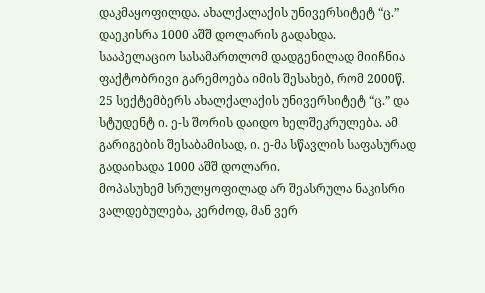დაკმაყოფილდა. ახალქალაქის უნივერსიტეტ “ც.” დაეკისრა 1000 აშშ დოლარის გადახდა.
სააპელაციო სასამართლომ დადგენილად მიიჩნია ფაქტობრივი გარემოება იმის შესახებ, რომ 2000წ. 25 სექტემბერს ახალქალაქის უნივერსიტეტ “ც.” და სტუდენტ ი. ე-ს შორის დაიდო ხელშეკრულება. ამ გარიგების შესაბამისად, ი. ე-მა სწავლის საფასურად გადაიხადა 1000 აშშ დოლარი.
მოპასუხემ სრულყოფილად არ შეასრულა ნაკისრი ვალდებულება, კერძოდ, მან ვერ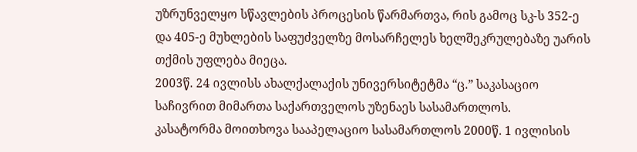უზრუნველყო სწავლების პროცესის წარმართვა, რის გამოც სკ-ს 352-ე და 405-ე მუხლების საფუძველზე მოსარჩელეს ხელშეკრულებაზე უარის თქმის უფლება მიეცა.
2003წ. 24 ივლისს ახალქალაქის უნივერსიტეტმა “ც.” საკასაციო საჩივრით მიმართა საქართველოს უზენაეს სასამართლოს.
კასატორმა მოითხოვა სააპელაციო სასამართლოს 2000წ. 1 ივლისის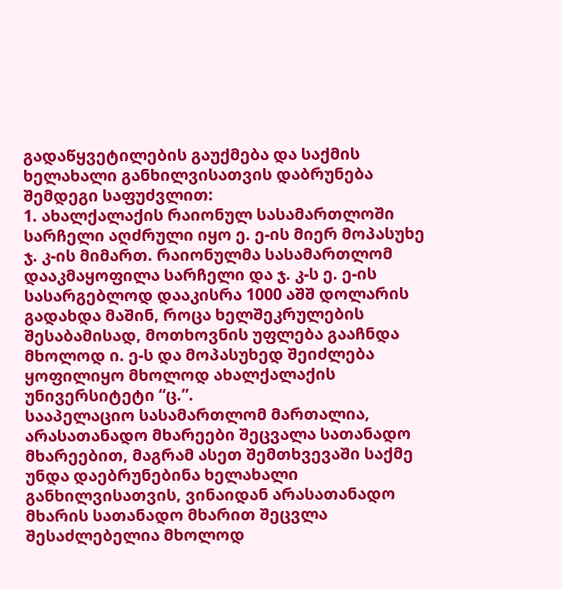გადაწყვეტილების გაუქმება და საქმის ხელახალი განხილვისათვის დაბრუნება შემდეგი საფუძვლით:
1. ახალქალაქის რაიონულ სასამართლოში სარჩელი აღძრული იყო ე. ე-ის მიერ მოპასუხე ჯ. კ-ის მიმართ. რაიონულმა სასამართლომ დააკმაყოფილა სარჩელი და ჯ. კ-ს ე. ე-ის სასარგებლოდ დააკისრა 1000 აშშ დოლარის გადახდა მაშინ, როცა ხელშეკრულების შესაბამისად, მოთხოვნის უფლება გააჩნდა მხოლოდ ი. ე-ს და მოპასუხედ შეიძლება ყოფილიყო მხოლოდ ახალქალაქის უნივერსიტეტი “ც.”.
სააპელაციო სასამართლომ მართალია, არასათანადო მხარეები შეცვალა სათანადო მხარეებით, მაგრამ ასეთ შემთხვევაში საქმე უნდა დაებრუნებინა ხელახალი განხილვისათვის, ვინაიდან არასათანადო მხარის სათანადო მხარით შეცვლა შესაძლებელია მხოლოდ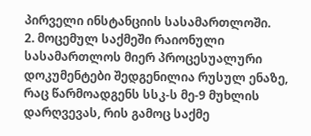პირველი ინსტანციის სასამართლოში.
2. მოცემულ საქმეში რაიონული სასამართლოს მიერ პროცესუალური დოკუმენტები შედგენილია რუსულ ენაზე, რაც წარმოადგენს სსკ-ს მე-9 მუხლის დარღვევას, რის გამოც საქმე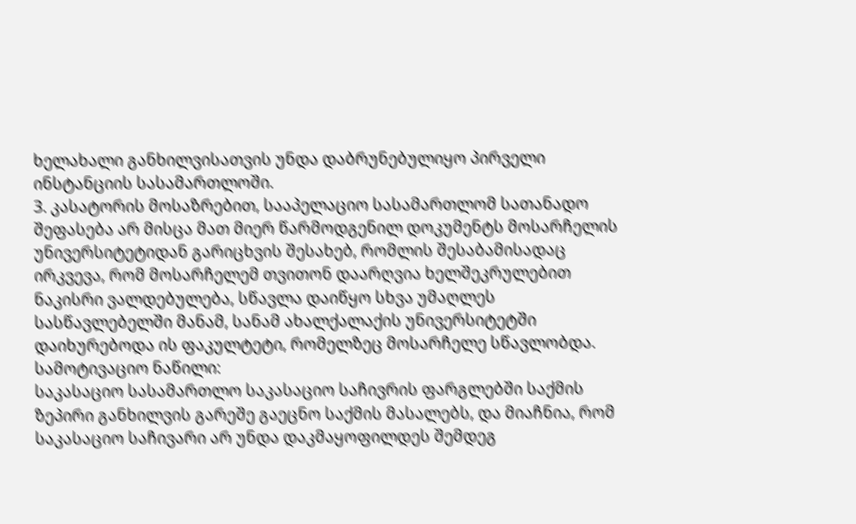ხელახალი განხილვისათვის უნდა დაბრუნებულიყო პირველი ინსტანციის სასამართლოში.
3. კასატორის მოსაზრებით, სააპელაციო სასამართლომ სათანადო შეფასება არ მისცა მათ მიერ წარმოდგენილ დოკუმენტს მოსარჩელის უნივერსიტეტიდან გარიცხვის შესახებ, რომლის შესაბამისადაც ირკვევა, რომ მოსარჩელემ თვითონ დაარღვია ხელშეკრულებით ნაკისრი ვალდებულება, სწავლა დაიწყო სხვა უმაღლეს სასწავლებელში მანამ, სანამ ახალქალაქის უნივერსიტეტში დაიხურებოდა ის ფაკულტეტი, რომელზეც მოსარჩელე სწავლობდა.
სამოტივაციო ნაწილი:
საკასაციო სასამართლო საკასაციო საჩივრის ფარგლებში საქმის ზეპირი განხილვის გარეშე გაეცნო საქმის მასალებს, და მიაჩნია, რომ საკასაციო საჩივარი არ უნდა დაკმაყოფილდეს შემდეგ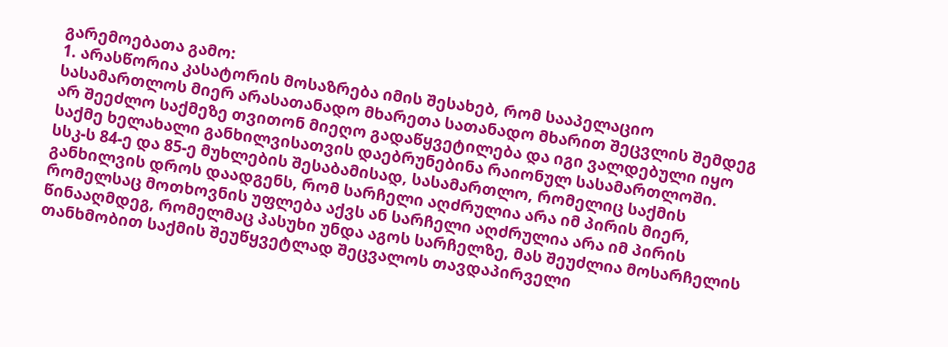გარემოებათა გამო:
1. არასწორია კასატორის მოსაზრება იმის შესახებ, რომ სააპელაციო სასამართლოს მიერ არასათანადო მხარეთა სათანადო მხარით შეცვლის შემდეგ არ შეეძლო საქმეზე თვითონ მიეღო გადაწყვეტილება და იგი ვალდებული იყო საქმე ხელახალი განხილვისათვის დაებრუნებინა რაიონულ სასამართლოში.
სსკ-ს 84-ე და 85-ე მუხლების შესაბამისად, სასამართლო, რომელიც საქმის განხილვის დროს დაადგენს, რომ სარჩელი აღძრულია არა იმ პირის მიერ, რომელსაც მოთხოვნის უფლება აქვს ან სარჩელი აღძრულია არა იმ პირის წინააღმდეგ, რომელმაც პასუხი უნდა აგოს სარჩელზე, მას შეუძლია მოსარჩელის თანხმობით საქმის შეუწყვეტლად შეცვალოს თავდაპირველი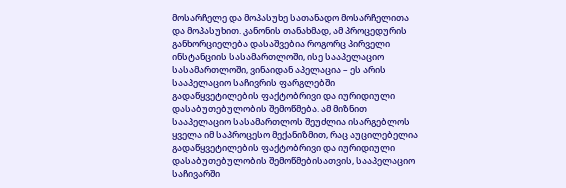მოსარჩელე და მოპასუხე სათანადო მოსარჩელითა და მოპასუხით. კანონის თანახმად, ამ პროცედურის განხორციელება დასაშვებია როგორც პირველი ინსტანციის სასამართლოში, ისე სააპელაციო სასამართლოში, ვინაიდან აპელაცია – ეს არის სააპელაციო საჩივრის ფარგლებში გადაწყვეტილების ფაქტობრივი და იურიდიული დასაბუთებულობის შემოწმება. ამ მიზნით სააპელაციო სასამართლოს შეუძლია ისარგებლოს ყველა იმ საპროცესო მექანიზმით, რაც აუცილებელია გადაწყვეტილების ფაქტობრივი და იურიდიული დასაბუთებულობის შემოწმებისათვის, სააპელაციო საჩივარში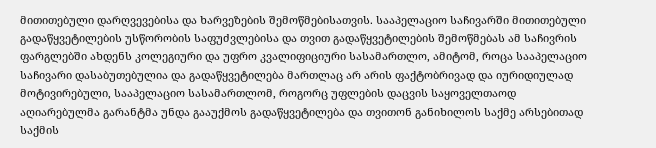მითითებული დარღვევებისა და ხარვეზების შემოწმებისათვის. სააპელაციო საჩივარში მითითებული გადაწყვეტილების უსწორობის საფუძვლებისა და თვით გადაწყვეტილების შემოწმებას ამ საჩივრის ფარგლებში ახდენს კოლეგიური და უფრო კვალიფიციური სასამართლო, ამიტომ, როცა სააპელაციო საჩივარი დასაბუთებულია და გადაწყვეტილება მართლაც არ არის ფაქტობრივად და იურიდიულად მოტივირებული, სააპელაციო სასამართლომ, როგორც უფლების დაცვის საყოველთაოდ აღიარებულმა გარანტმა უნდა გააუქმოს გადაწყვეტილება და თვითონ განიხილოს საქმე არსებითად საქმის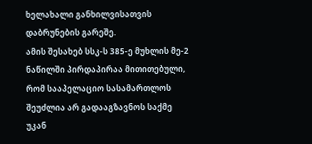ხელახალი განხილვისათვის დაბრუნების გარეშე.
ამის შესახებ სსკ-ს 385-ე მუხლის მე-2 ნაწილში პირდაპირაა მითითებული, რომ სააპელაციო სასამართლოს შეუძლია არ გადააგზავნოს საქმე უკან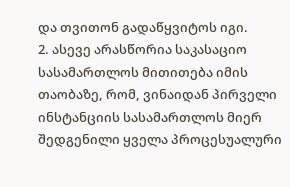და თვითონ გადაწყვიტოს იგი.
2. ასევე არასწორია საკასაციო სასამართლოს მითითება იმის თაობაზე, რომ, ვინაიდან პირველი ინსტანციის სასამართლოს მიერ შედგენილი ყველა პროცესუალური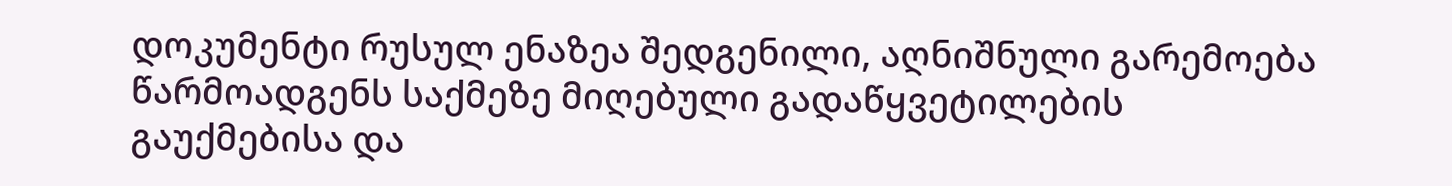დოკუმენტი რუსულ ენაზეა შედგენილი, აღნიშნული გარემოება წარმოადგენს საქმეზე მიღებული გადაწყვეტილების გაუქმებისა და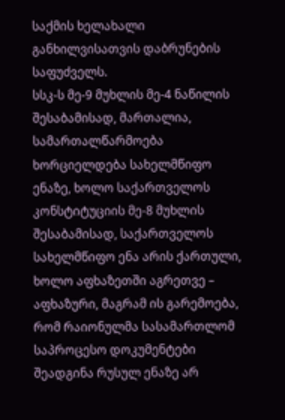საქმის ხელახალი განხილვისათვის დაბრუნების საფუძველს.
სსკ-ს მე-9 მუხლის მე-4 ნაწილის შესაბამისად, მართალია, სამართალწარმოება ხორციელდება სახელმწიფო ენაზე, ხოლო საქართველოს კონსტიტუციის მე-8 მუხლის შესაბამისად, საქართველოს სახელმწიფო ენა არის ქართული, ხოლო აფხაზეთში აგრეთვე – აფხაზური, მაგრამ ის გარემოება, რომ რაიონულმა სასამართლომ საპროცესო დოკუმენტები შეადგინა რუსულ ენაზე არ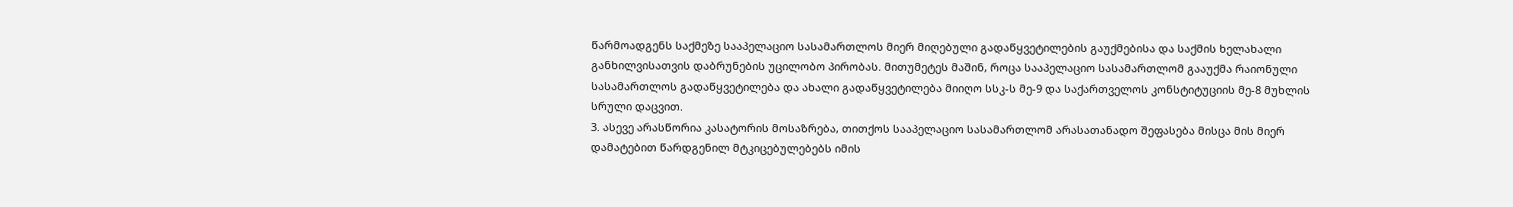წარმოადგენს საქმეზე სააპელაციო სასამართლოს მიერ მიღებული გადაწყვეტილების გაუქმებისა და საქმის ხელახალი განხილვისათვის დაბრუნების უცილობო პირობას. მითუმეტეს მაშინ, როცა სააპელაციო სასამართლომ გააუქმა რაიონული სასამართლოს გადაწყვეტილება და ახალი გადაწყვეტილება მიიღო სსკ-ს მე-9 და საქართველოს კონსტიტუციის მე-8 მუხლის სრული დაცვით.
3. ასევე არასწორია კასატორის მოსაზრება, თითქოს სააპელაციო სასამართლომ არასათანადო შეფასება მისცა მის მიერ დამატებით წარდგენილ მტკიცებულებებს იმის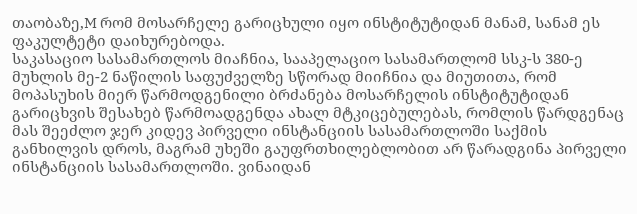თაობაზე,M რომ მოსარჩელე გარიცხული იყო ინსტიტუტიდან მანამ, სანამ ეს ფაკულტეტი დაიხურებოდა.
საკასაციო სასამართლოს მიაჩნია, სააპელაციო სასამართლომ სსკ-ს 380-ე მუხლის მე-2 ნაწილის საფუძველზე სწორად მიიჩნია და მიუთითა, რომ მოპასუხის მიერ წარმოდგენილი ბრძანება მოსარჩელის ინსტიტუტიდან გარიცხვის შესახებ წარმოადგენდა ახალ მტკიცებულებას, რომლის წარდგენაც მას შეეძლო ჯერ კიდევ პირველი ინსტანციის სასამართლოში საქმის განხილვის დროს, მაგრამ უხეში გაუფრთხილებლობით არ წარადგინა პირველი ინსტანციის სასამართლოში. ვინაიდან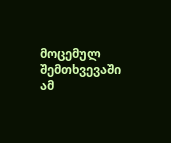მოცემულ შემთხვევაში ამ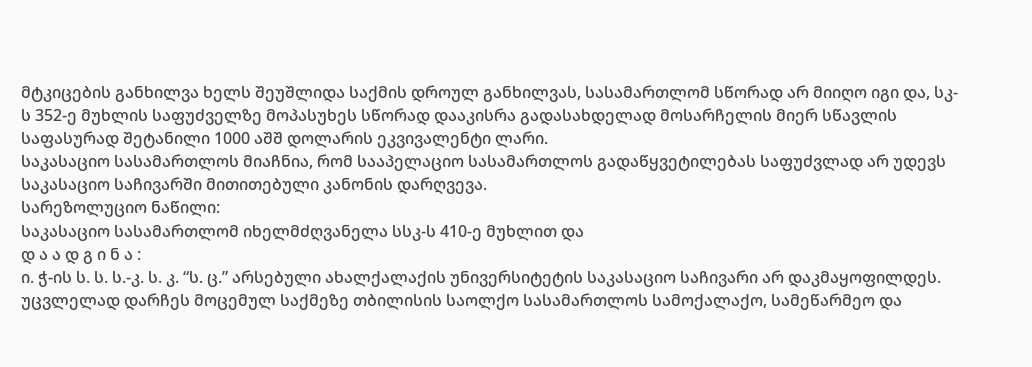მტკიცების განხილვა ხელს შეუშლიდა საქმის დროულ განხილვას, სასამართლომ სწორად არ მიიღო იგი და, სკ-ს 352-ე მუხლის საფუძველზე მოპასუხეს სწორად დააკისრა გადასახდელად მოსარჩელის მიერ სწავლის საფასურად შეტანილი 1000 აშშ დოლარის ეკვივალენტი ლარი.
საკასაციო სასამართლოს მიაჩნია, რომ სააპელაციო სასამართლოს გადაწყვეტილებას საფუძვლად არ უდევს საკასაციო საჩივარში მითითებული კანონის დარღვევა.
სარეზოლუციო ნაწილი:
საკასაციო სასამართლომ იხელმძღვანელა სსკ-ს 410-ე მუხლით და
დ ა ა დ გ ი ნ ა :
ი. ჭ-ის ს. ს. ს.-კ. ს. კ. “ს. ც.” არსებული ახალქალაქის უნივერსიტეტის საკასაციო საჩივარი არ დაკმაყოფილდეს.
უცვლელად დარჩეს მოცემულ საქმეზე თბილისის საოლქო სასამართლოს სამოქალაქო, სამეწარმეო და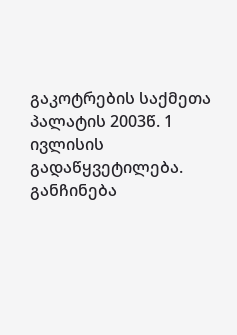გაკოტრების საქმეთა პალატის 2003წ. 1 ივლისის გადაწყვეტილება.
განჩინება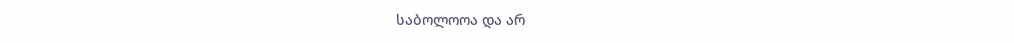საბოლოოა და არ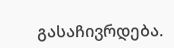გასაჩივრდება.